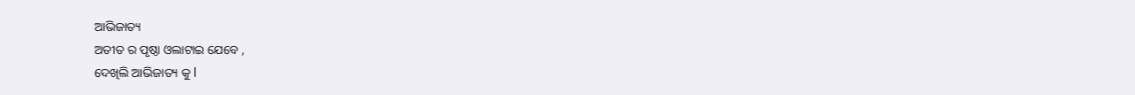ଆଭିଜାତ୍ୟ
ଅତୀତ ର ପୃଷ୍ଠା ଓଲାଟାଇ ଯେବେ ,
ଦେଖିଲି ଆଭିଜାତ୍ୟ କୁ l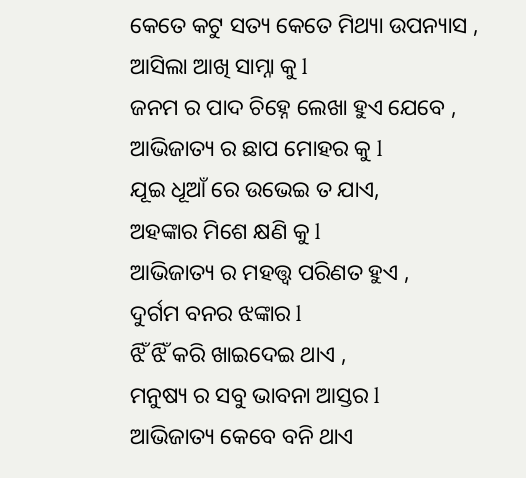କେତେ କଟୁ ସତ୍ୟ କେତେ ମିଥ୍ୟା ଉପନ୍ୟାସ ,
ଆସିଲା ଆଖି ସାମ୍ନା କୁ l
ଜନମ ର ପାଦ ଚିହ୍ନେ ଲେଖା ହୁଏ ଯେବେ ,
ଆଭିଜାତ୍ୟ ର ଛାପ ମୋହର କୁ l
ଯୂଇ ଧୂଆଁ ରେ ଉଭେଇ ତ ଯାଏ,
ଅହଙ୍କାର ମିଶେ କ୍ଷଣି କୁ l
ଆଭିଜାତ୍ୟ ର ମହତ୍ତ୍ୱ ପରିଣତ ହୁଏ ,
ଦୁର୍ଗମ ବନର ଝଙ୍କାର l
ଝିଁ ଝିଁ କରି ଖାଇଦେଇ ଥାଏ ,
ମନୁଷ୍ୟ ର ସବୁ ଭାବନା ଆସ୍ତର l
ଆଭିଜାତ୍ୟ କେବେ ବନି ଥାଏ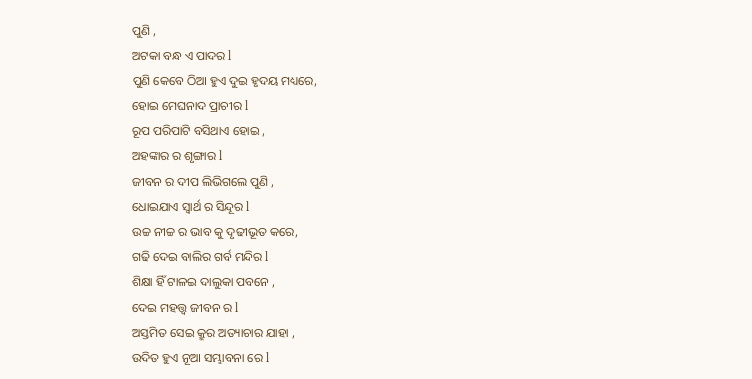ପୁଣି ,
ଅଟକା ବନ୍ଧ ଏ ପାଦର l
ପୁଣି କେବେ ଠିଆ ହୁଏ ଦୁଇ ହୃଦୟ ମଧ୍ୟରେ,
ହୋଇ ମେଘନାଦ ପ୍ରାଚୀର l
ରୂପ ପରିପାଟି ବସିଥାଏ ହୋଇ ,
ଅହଙ୍କାର ର ଶୃଙ୍ଗାର l
ଜୀବନ ର ଦୀପ ଲିଭିଗଲେ ପୁଣି ,
ଧୋଇଯାଏ ସ୍ଵାର୍ଥ ର ସିନ୍ଦୂର l
ଉଚ୍ଚ ନୀଚ୍ଚ ର ଭାବ କୁ ଦୃଢୀଭୂତ କରେ,
ଗଢି ଦେଇ ବାଲିର ଗର୍ବ ମନ୍ଦିର l
ଶିକ୍ଷା ହିଁ ଟାଳଇ ଦାଲୁକା ପବନେ ,
ଦେଇ ମହତ୍ତ୍ୱ ଜୀବନ ର l
ଅସ୍ତମିତ ସେଇ କ୍ରୁର ଅତ୍ୟାଚାର ଯାହା ,
ଉଦିତ ହୁଏ ନୂଆ ସମ୍ଭାବନା ରେ l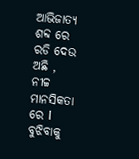ଆଭିଜାତ୍ୟ ଶବ୍ଦ ରେ ରଡି ଦେଉ ଅଛି ,
ନୀଚ୍ଚ ମାନସିକତା ରେ l
ବୁଝିବାକୁ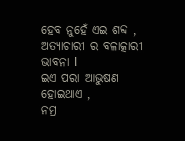ହେବ ନୁହେଁ ଏଇ ଶବ୍ଦ ,
ଅତ୍ୟାଚାରୀ ର ବଳାତ୍କାରୀ ଭାବନା l
ଇଏ ପରା ଆଭୁଷଣ ହୋଇଥାଏ ,
ନମ୍ର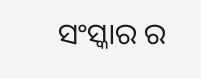ସଂସ୍କାର ର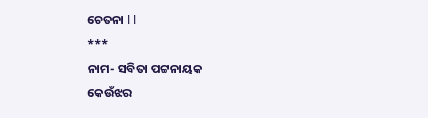ଚେତନା l l
***
ନାମ- ସବିତା ପଟ୍ଟନାୟକ
କେଉଁଝର